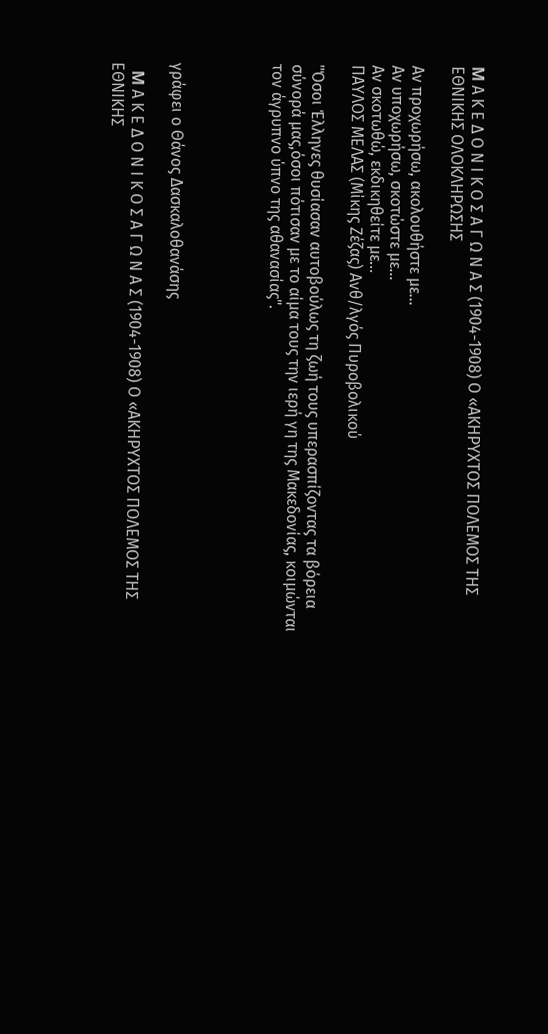M Α Κ Ε Δ Ο Ν Ι Κ Ο Σ Α Γ Ω Ν Α Σ (1904-1908) Ο «ΑΚΗΡΥΧΤΟΣ ΠΟΛΕΜΟΣ ΤΗΣ ΕΘΝΙΚΗΣ ΟΛΟΚΛΗΡΩΣΗΣ

Αν προχωρήσω, ακολουθήστε με…
Αν υποχωρήσω, σκοτώστε με…
Αν σκοτωθώ, εκδικηθείτε με…
ΠΑΥΛΟΣ ΜΕΛΑΣ (Μίκης Ζέζας) Ανθ/λγός Πυροβολικού

"Όσοι Έλληνες θυσίασαν αυτοβούλως τη ζωή τους υπερασπίζοντας τα βόρεια σύνορά μας,όσοι πότισαν με το αίμα τους την ιερή γη της Μακεδονίας, κοιμώνται τον άγρυπνο ύπνο της αθανασίας".




γράφει ο Θάνος Δασκαλοθανάσης

  M Α Κ Ε Δ Ο Ν Ι Κ Ο Σ Α Γ Ω Ν Α Σ (1904-1908) Ο «ΑΚΗΡΥΧΤΟΣ ΠΟΛΕΜΟΣ ΤΗΣ ΕΘΝΙΚΗΣ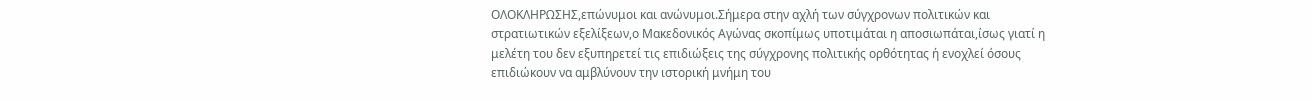ΟΛΟΚΛΗΡΩΣΗΣ,επώνυμοι και ανώνυμοι.Σήμερα στην αχλή των σύγχρονων πολιτικών και στρατιωτικών εξελίξεων,ο Μακεδονικός Αγώνας σκοπίμως υποτιμάται η αποσιωπάται,ίσως γιατί η μελέτη του δεν εξυπηρετεί τις επιδιώξεις της σύγχρονης πολιτικής ορθότητας ή ενοχλεί όσους επιδιώκουν να αμβλύνουν την ιστορική μνήμη του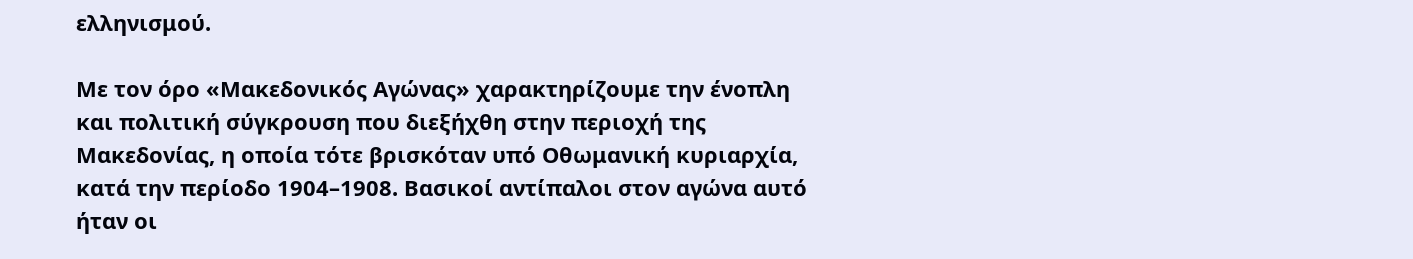ελληνισμού.

Με τον όρο «Μακεδονικός Αγώνας» χαρακτηρίζουμε την ένοπλη και πολιτική σύγκρουση που διεξήχθη στην περιοχή της Μακεδονίας, η οποία τότε βρισκόταν υπό Οθωμανική κυριαρχία, κατά την περίοδο 1904–1908. Βασικοί αντίπαλοι στον αγώνα αυτό ήταν οι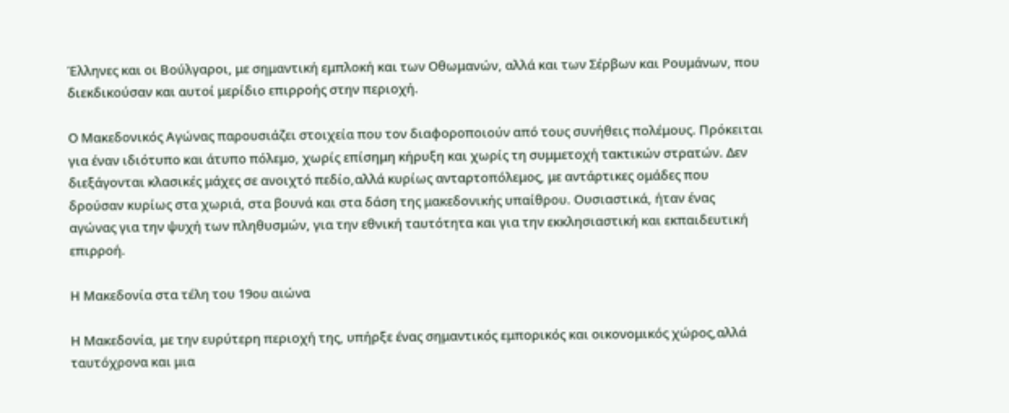Έλληνες και οι Βούλγαροι, με σημαντική εμπλοκή και των Οθωμανών, αλλά και των Σέρβων και Ρουμάνων, που διεκδικούσαν και αυτοί μερίδιο επιρροής στην περιοχή.

Ο Μακεδονικός Αγώνας παρουσιάζει στοιχεία που τον διαφοροποιούν από τους συνήθεις πολέμους. Πρόκειται για έναν ιδιότυπο και άτυπο πόλεμο, χωρίς επίσημη κήρυξη και χωρίς τη συμμετοχή τακτικών στρατών. Δεν διεξάγονται κλασικές μάχες σε ανοιχτό πεδίο,αλλά κυρίως ανταρτοπόλεμος, με αντάρτικες ομάδες που δρούσαν κυρίως στα χωριά, στα βουνά και στα δάση της μακεδονικής υπαίθρου. Ουσιαστικά, ήταν ένας αγώνας για την ψυχή των πληθυσμών, για την εθνική ταυτότητα και για την εκκλησιαστική και εκπαιδευτική επιρροή.

Η Μακεδονία στα τέλη του 19ου αιώνα

Η Μακεδονία, με την ευρύτερη περιοχή της, υπήρξε ένας σημαντικός εμπορικός και οικονομικός χώρος,αλλά ταυτόχρονα και μια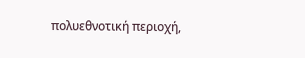πολυεθνοτική περιοχή,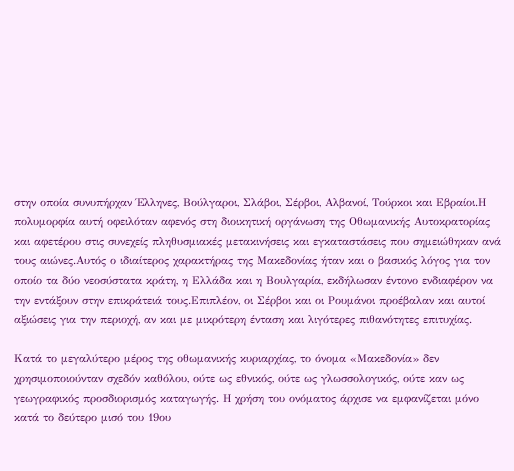στην οποία συνυπήρχαν Έλληνες, Βούλγαροι, Σλάβοι, Σέρβοι, Αλβανοί, Τούρκοι και Εβραίοι.Η πολυμορφία αυτή οφειλόταν αφενός στη διοικητική οργάνωση της Οθωμανικής Αυτοκρατορίας και αφετέρου στις συνεχείς πληθυσμιακές μετακινήσεις και εγκαταστάσεις που σημειώθηκαν ανά τους αιώνες.Αυτός ο ιδιαίτερος χαρακτήρας της Μακεδονίας ήταν και ο βασικός λόγος για τον οποίο τα δύο νεοσύστατα κράτη, η Ελλάδα και η Βουλγαρία, εκδήλωσαν έντονο ενδιαφέρον να την εντάξουν στην επικράτειά τους.Επιπλέον, οι Σέρβοι και οι Ρουμάνοι προέβαλαν και αυτοί αξιώσεις για την περιοχή, αν και με μικρότερη ένταση και λιγότερες πιθανότητες επιτυχίας.

Κατά το μεγαλύτερο μέρος της οθωμανικής κυριαρχίας, το όνομα «Μακεδονία» δεν χρησιμοποιούνταν σχεδόν καθόλου, ούτε ως εθνικός, ούτε ως γλωσσολογικός, ούτε καν ως γεωγραφικός προσδιορισμός καταγωγής. Η χρήση του ονόματος άρχισε να εμφανίζεται μόνο κατά το δεύτερο μισό του 19ου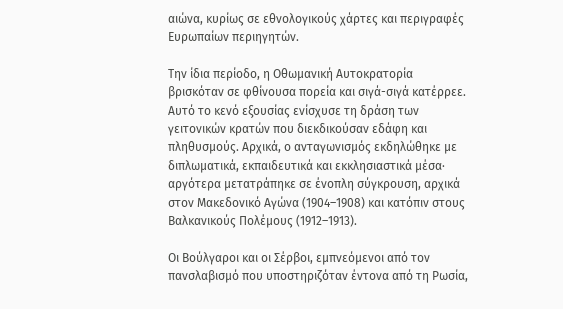αιώνα, κυρίως σε εθνολογικούς χάρτες και περιγραφές Ευρωπαίων περιηγητών.

Την ίδια περίοδο, η Οθωμανική Αυτοκρατορία βρισκόταν σε φθίνουσα πορεία και σιγά-σιγά κατέρρεε. Αυτό το κενό εξουσίας ενίσχυσε τη δράση των γειτονικών κρατών που διεκδικούσαν εδάφη και πληθυσμούς. Αρχικά, ο ανταγωνισμός εκδηλώθηκε με διπλωματικά, εκπαιδευτικά και εκκλησιαστικά μέσα· αργότερα μετατράπηκε σε ένοπλη σύγκρουση, αρχικά στον Μακεδονικό Αγώνα (1904–1908) και κατόπιν στους Βαλκανικούς Πολέμους (1912–1913).

Οι Βούλγαροι και οι Σέρβοι, εμπνεόμενοι από τον πανσλαβισμό που υποστηριζόταν έντονα από τη Ρωσία,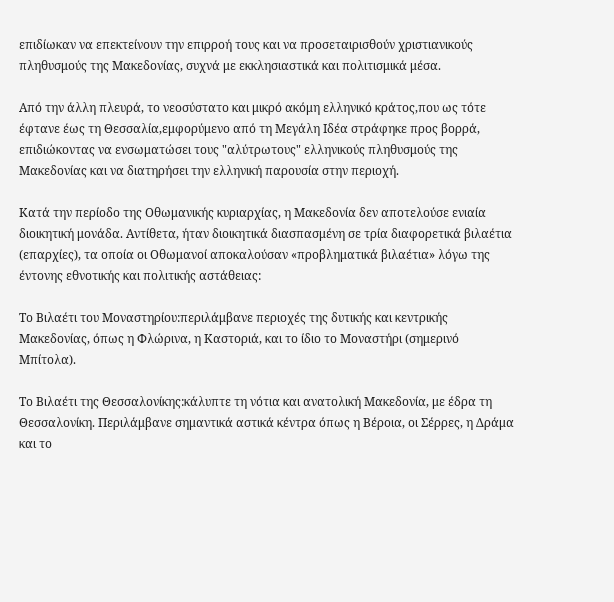επιδίωκαν να επεκτείνουν την επιρροή τους και να προσεταιρισθούν χριστιανικούς πληθυσμούς της Μακεδονίας, συχνά με εκκλησιαστικά και πολιτισμικά μέσα.

Από την άλλη πλευρά, το νεοσύστατο και μικρό ακόμη ελληνικό κράτος,που ως τότε έφτανε έως τη Θεσσαλία,εμφορύμενο από τη Μεγάλη Ιδέα στράφηκε προς βορρά, επιδιώκοντας να ενσωματώσει τους "αλύτρωτους" ελληνικούς πληθυσμούς της Μακεδονίας και να διατηρήσει την ελληνική παρουσία στην περιοχή.

Κατά την περίοδο της Οθωμανικής κυριαρχίας, η Μακεδονία δεν αποτελούσε ενιαία διοικητική μονάδα. Αντίθετα, ήταν διοικητικά διασπασμένη σε τρία διαφορετικά βιλαέτια (επαρχίες), τα οποία οι Οθωμανοί αποκαλούσαν «προβληματικά βιλαέτια» λόγω της έντονης εθνοτικής και πολιτικής αστάθειας:

Το Βιλαέτι του Μοναστηρίου:περιλάμβανε περιοχές της δυτικής και κεντρικής Μακεδονίας, όπως η Φλώρινα, η Καστοριά, και το ίδιο το Μοναστήρι (σημερινό Μπίτολα).

Το Βιλαέτι της Θεσσαλονίκης:κάλυπτε τη νότια και ανατολική Μακεδονία, με έδρα τη Θεσσαλονίκη. Περιλάμβανε σημαντικά αστικά κέντρα όπως η Βέροια, οι Σέρρες, η Δράμα και το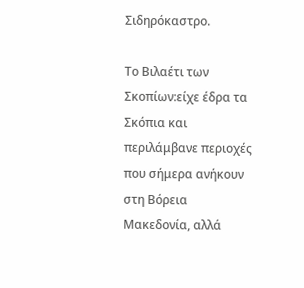Σιδηρόκαστρο.

Το Βιλαέτι των Σκοπίων:είχε έδρα τα Σκόπια και περιλάμβανε περιοχές που σήμερα ανήκουν στη Βόρεια Μακεδονία, αλλά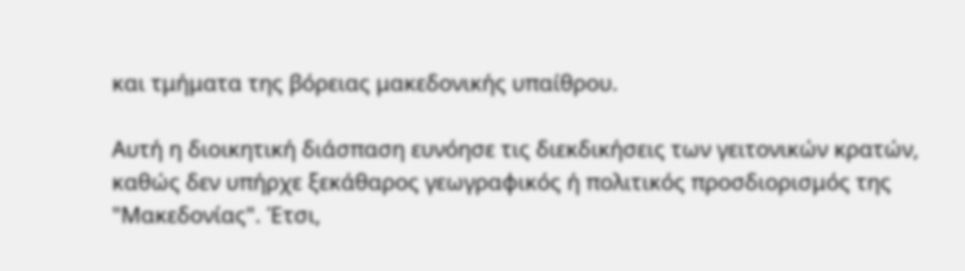και τμήματα της βόρειας μακεδονικής υπαίθρου.

Αυτή η διοικητική διάσπαση ευνόησε τις διεκδικήσεις των γειτονικών κρατών, καθώς δεν υπήρχε ξεκάθαρος γεωγραφικός ή πολιτικός προσδιορισμός της "Μακεδονίας". Έτσι,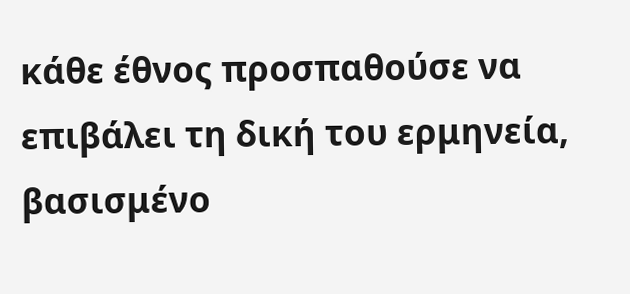κάθε έθνος προσπαθούσε να επιβάλει τη δική του ερμηνεία, βασισμένο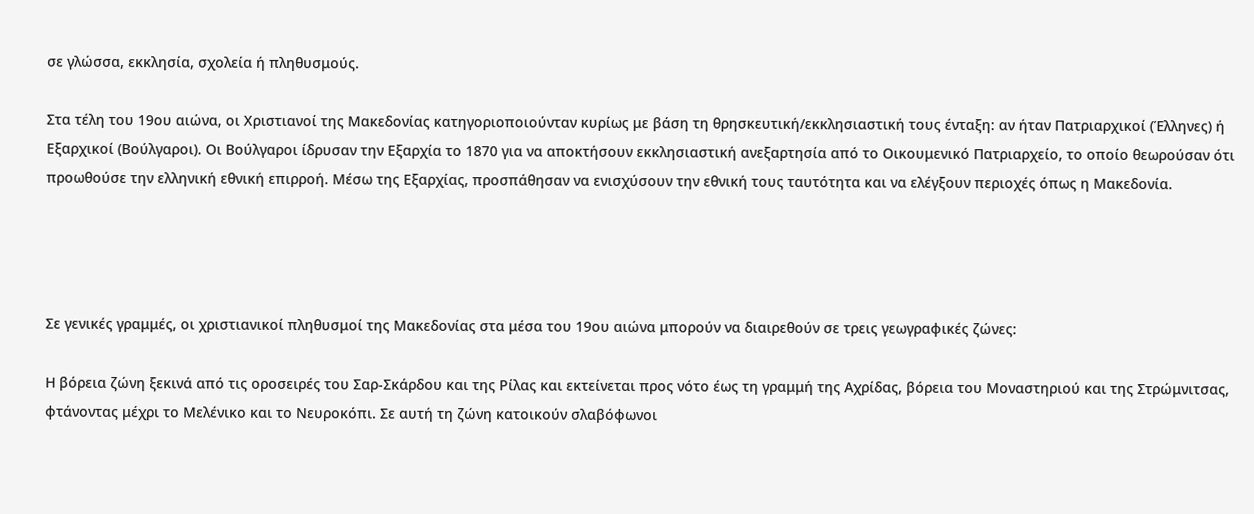σε γλώσσα, εκκλησία, σχολεία ή πληθυσμούς.

Στα τέλη του 19ου αιώνα, οι Χριστιανοί της Μακεδονίας κατηγοριοποιούνταν κυρίως με βάση τη θρησκευτική/εκκλησιαστική τους ένταξη: αν ήταν Πατριαρχικοί (Έλληνες) ή Εξαρχικοί (Βούλγαροι). Οι Βούλγαροι ίδρυσαν την Εξαρχία το 1870 για να αποκτήσουν εκκλησιαστική ανεξαρτησία από το Οικουμενικό Πατριαρχείο, το οποίο θεωρούσαν ότι προωθούσε την ελληνική εθνική επιρροή. Μέσω της Εξαρχίας, προσπάθησαν να ενισχύσουν την εθνική τους ταυτότητα και να ελέγξουν περιοχές όπως η Μακεδονία.




Σε γενικές γραμμές, οι χριστιανικοί πληθυσμοί της Μακεδονίας στα μέσα του 19ου αιώνα μπορούν να διαιρεθούν σε τρεις γεωγραφικές ζώνες:

Η βόρεια ζώνη ξεκινά από τις οροσειρές του Σαρ-Σκάρδου και της Ρίλας και εκτείνεται προς νότο έως τη γραμμή της Αχρίδας, βόρεια του Μοναστηριού και της Στρώμνιτσας, φτάνοντας μέχρι το Μελένικο και το Νευροκόπι. Σε αυτή τη ζώνη κατοικούν σλαβόφωνοι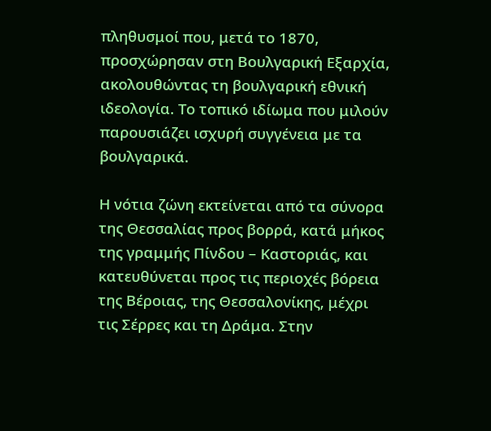πληθυσμοί που, μετά το 1870, προσχώρησαν στη Βουλγαρική Εξαρχία, ακολουθώντας τη βουλγαρική εθνική ιδεολογία. Το τοπικό ιδίωμα που μιλούν παρουσιάζει ισχυρή συγγένεια με τα βουλγαρικά.

Η νότια ζώνη εκτείνεται από τα σύνορα της Θεσσαλίας προς βορρά, κατά μήκος της γραμμής Πίνδου – Καστοριάς, και κατευθύνεται προς τις περιοχές βόρεια της Βέροιας, της Θεσσαλονίκης, μέχρι τις Σέρρες και τη Δράμα. Στην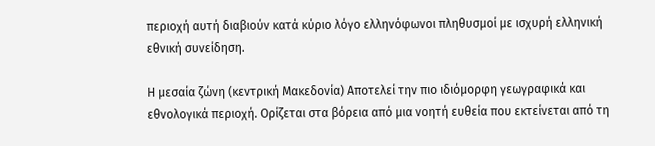περιοχή αυτή διαβιούν κατά κύριο λόγο ελληνόφωνοι πληθυσμοί με ισχυρή ελληνική εθνική συνείδηση.

Η μεσαία ζώνη (κεντρική Μακεδονία) Αποτελεί την πιο ιδιόμορφη γεωγραφικά και εθνολογικά περιοχή. Ορίζεται στα βόρεια από μια νοητή ευθεία που εκτείνεται από τη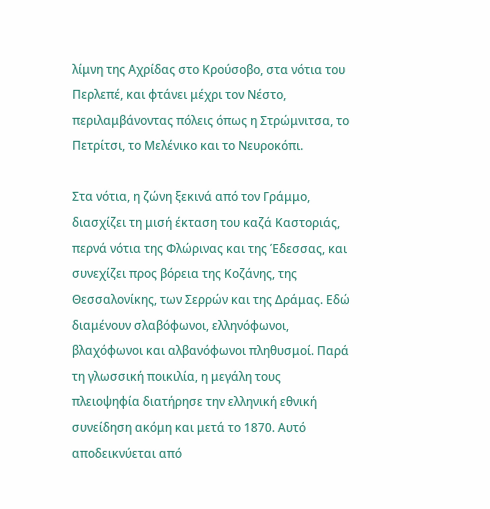λίμνη της Αχρίδας στο Κρούσοβο, στα νότια του Περλεπέ, και φτάνει μέχρι τον Νέστο, περιλαμβάνοντας πόλεις όπως η Στρώμνιτσα, το Πετρίτσι, το Μελένικο και το Νευροκόπι.

Στα νότια, η ζώνη ξεκινά από τον Γράμμο, διασχίζει τη μισή έκταση του καζά Καστοριάς, περνά νότια της Φλώρινας και της Έδεσσας, και συνεχίζει προς βόρεια της Κοζάνης, της Θεσσαλονίκης, των Σερρών και της Δράμας. Εδώ διαμένουν σλαβόφωνοι, ελληνόφωνοι, βλαχόφωνοι και αλβανόφωνοι πληθυσμοί. Παρά τη γλωσσική ποικιλία, η μεγάλη τους πλειοψηφία διατήρησε την ελληνική εθνική συνείδηση ακόμη και μετά το 1870. Αυτό αποδεικνύεται από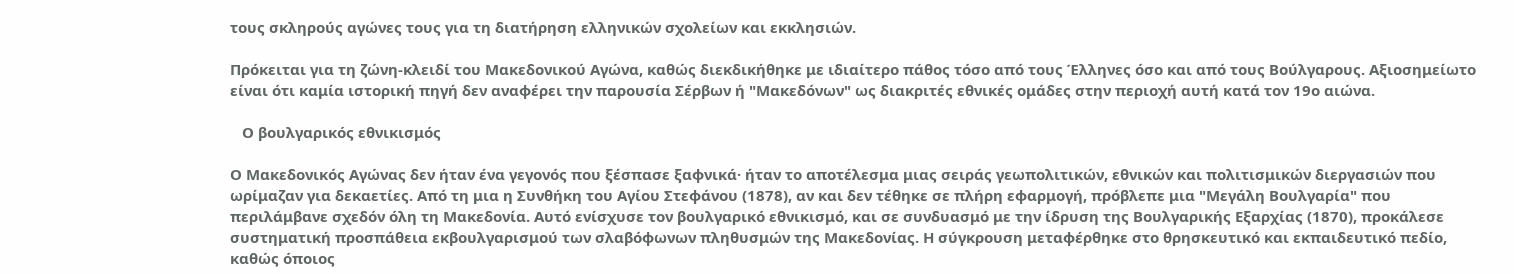τους σκληρούς αγώνες τους για τη διατήρηση ελληνικών σχολείων και εκκλησιών.

Πρόκειται για τη ζώνη-κλειδί του Μακεδονικού Αγώνα, καθώς διεκδικήθηκε με ιδιαίτερο πάθος τόσο από τους Έλληνες όσο και από τους Βούλγαρους. Αξιοσημείωτο είναι ότι καμία ιστορική πηγή δεν αναφέρει την παρουσία Σέρβων ή "Μακεδόνων" ως διακριτές εθνικές ομάδες στην περιοχή αυτή κατά τον 19ο αιώνα.

   Ο βουλγαρικός εθνικισμός

Ο Μακεδονικός Αγώνας δεν ήταν ένα γεγονός που ξέσπασε ξαφνικά· ήταν το αποτέλεσμα μιας σειράς γεωπολιτικών, εθνικών και πολιτισμικών διεργασιών που ωρίμαζαν για δεκαετίες. Από τη μια η Συνθήκη του Αγίου Στεφάνου (1878), αν και δεν τέθηκε σε πλήρη εφαρμογή, πρόβλεπε μια "Μεγάλη Βουλγαρία" που περιλάμβανε σχεδόν όλη τη Μακεδονία. Αυτό ενίσχυσε τον βουλγαρικό εθνικισμό, και σε συνδυασμό με την ίδρυση της Βουλγαρικής Εξαρχίας (1870), προκάλεσε συστηματική προσπάθεια εκβουλγαρισμού των σλαβόφωνων πληθυσμών της Μακεδονίας. Η σύγκρουση μεταφέρθηκε στο θρησκευτικό και εκπαιδευτικό πεδίο, καθώς όποιος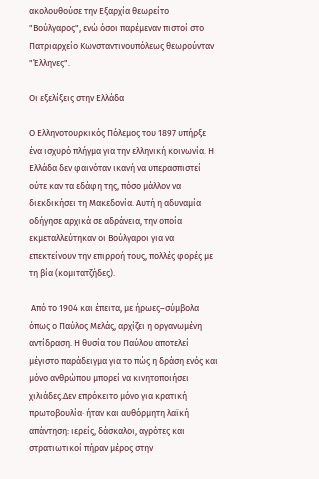ακολουθούσε την Εξαρχία θεωρείτο "Βούλγαρος", ενώ όσοι παρέμεναν πιστοί στο Πατριαρχείο Κωνσταντινουπόλεως θεωρούνταν "Έλληνες".

Οι εξελίξεις στην Ελλάδα

Ο Ελληνοτουρκικός Πόλεμος του 1897 υπήρξε ένα ισχυρό πλήγμα για την ελληνική κοινωνία. Η Ελλάδα δεν φαινόταν ικανή να υπερασπιστεί ούτε καν τα εδάφη της, πόσο μάλλον να διεκδικήσει τη Μακεδονία. Αυτή η αδυναμία οδήγησε αρχικά σε αδράνεια, την οποία εκμεταλλεύτηκαν οι Βούλγαροι για να επεκτείνουν την επιρροή τους, πολλές φορές με τη βία (κομιτατζήδες).

 Από το 1904 και έπειτα, με ήρωες–σύμβολα όπως ο Παύλος Μελάς, αρχίζει η οργανωμένη αντίδραση. Η θυσία του Παύλου αποτελεί μέγιστο παράδειγμα για το πώς η δράση ενός και μόνο ανθρώπου μπορεί να κινητοποιήσει χιλιάδες.Δεν επρόκειτο μόνο για κρατική πρωτοβουλία· ήταν και αυθόρμητη λαϊκή απάντηση: ιερείς, δάσκαλοι, αγρότες και στρατιωτικοί πήραν μέρος στην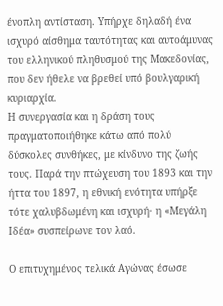ένοπλη αντίσταση. Υπήρχε δηλαδή ένα ισχυρό αίσθημα ταυτότητας και αυτοάμυνας του ελληνικού πληθυσμού της Μακεδονίας, που δεν ήθελε να βρεθεί υπό βουλγαρική κυριαρχία.
Η συνεργασία και η δράση τους πραγματοποιήθηκε κάτω από πολύ δύσκολες συνθήκες, με κίνδυνο της ζωής τους. Παρά την πτώχευση του 1893 και την ήττα του 1897, η εθνική ενότητα υπήρξε τότε χαλυβδωμένη και ισχυρή· η «Μεγάλη Ιδέα» συσπείρωνε τον λαό.

Ο επιτυχημένος τελικά Αγώνας έσωσε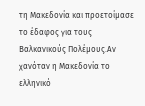τη Μακεδονία και προετοίμασε το έδαφος για τους Βαλκανικούς Πολέμους.Αν χανόταν η Μακεδονία το ελληνικό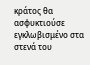κράτος θα ασφυκτιούσε εγκλωβισμένο στα στενά του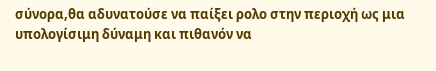σύνορα,θα αδυνατούσε να παίξει ρολο στην περιοχή ως μια υπολογίσιμη δύναμη και πιθανόν να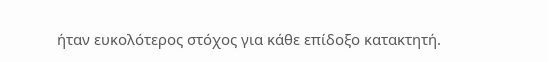ήταν ευκολότερος στόχος για κάθε επίδοξο κατακτητή.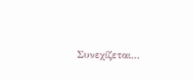Συνεχίζεται...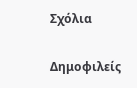Σχόλια

Δημοφιλείς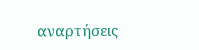αναρτήσεις